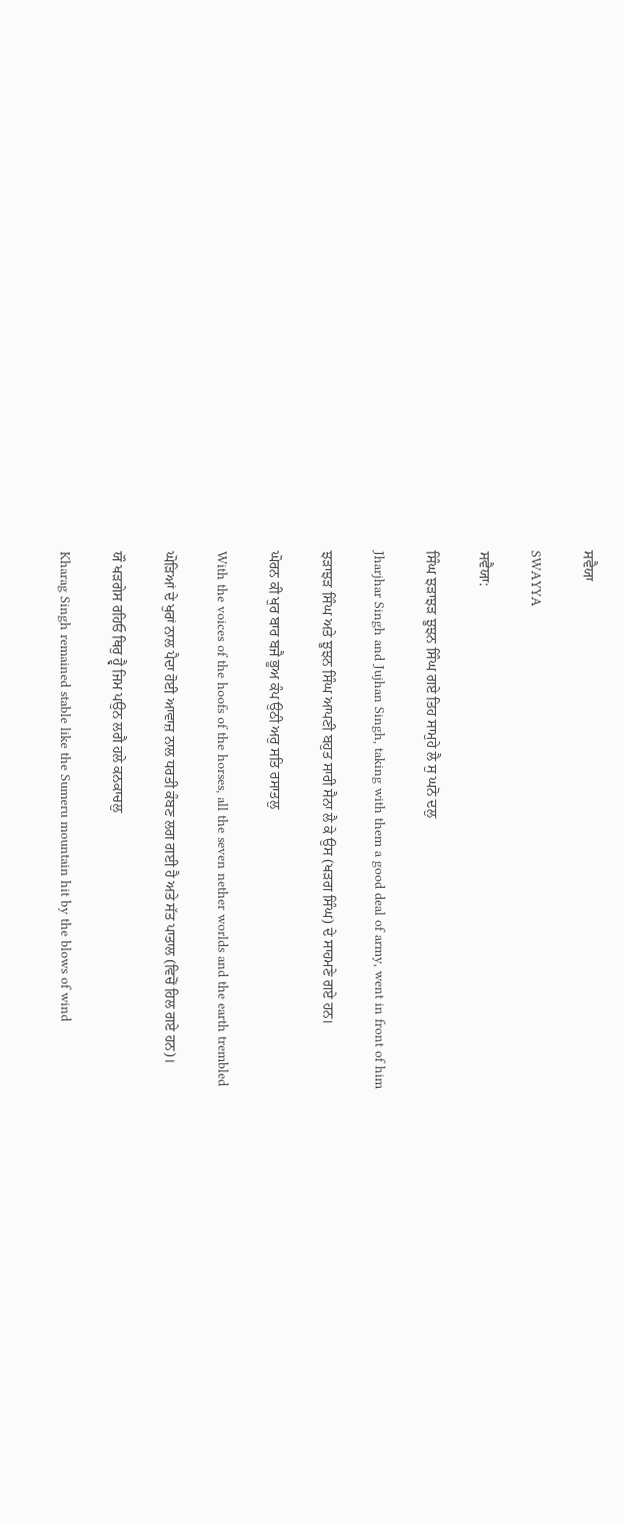ਸਵੈਯਾ

SWAYYA

ਸਵੈਯਾ:

ਸਿੰਘ ਝੜਾਝੜ ਝੂਝਨ ਸਿੰਘ ਗਏ ਤਿਹ ਸਾਮੁਹੇ ਲੈ ਸੁ ਘਨੋ ਦਲੁ

Jharjhar Singh and Jujhan Singh, taking with them a good deal of army, went in front of him

ਝੜਾਝੜ ਸਿੰਘ ਅਤੇ ਝੂਝਨ ਸਿੰਘ ਆਪਣੀ ਬਹੁਤ ਸਾਰੀ ਸੈਨਾ ਲੈ ਕੇ ਉਸ (ਖੜਗ ਸਿੰਘ) ਦੇ ਸਾਹਮਣੇ ਗਏ ਹਨ।

ਘੋਰਨ ਕੀ ਖੁਰ ਬਾਰ ਬਜੈ ਭੂਅ ਕੰਪ ਉਠੀ ਅਰੁ ਸਤਿ ਰਸਾਤਲੁ

With the voices of the hoofs of the horses, all the seven nether worlds and the earth trembled

ਘੋੜਿਆਂ ਦੇ ਖੁਰਾਂ ਨਾਲ ਪੈਦਾ ਹੋਈ ਆਵਾਜ਼ ਨਾਲ ਧਰਤੀ ਕੰਬਣ ਲਗ ਗਈ ਹੈ ਅਤੇ ਸੱਤ ਪਾਤਾਲ (ਵਿਚੋਂ ਹਿਲ ਗਏ ਹਨ)।

ਯੌ ਖੜਗੇਸ ਰਹਿਓ ਥਿਰੁ ਹ੍ਵੈ ਜਿਮ ਪਉਨ ਲਗੈ ਹਲੇ ਕਨਕਾਚਲੁ

Kharag Singh remained stable like the Sumeru mountain hit by the blows of wind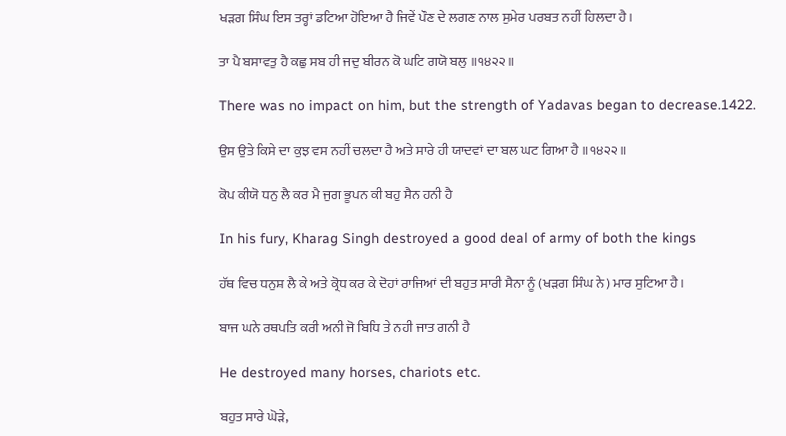ਖੜਗ ਸਿੰਘ ਇਸ ਤਰ੍ਹਾਂ ਡਟਿਆ ਹੋਇਆ ਹੈ ਜਿਵੇਂ ਪੌਣ ਦੇ ਲਗਣ ਨਾਲ ਸੁਮੇਰ ਪਰਬਤ ਨਹੀਂ ਹਿਲਦਾ ਹੈ।

ਤਾ ਪੈ ਬਸਾਵਤੁ ਹੈ ਕਛੁ ਸਬ ਹੀ ਜਦੁ ਬੀਰਨ ਕੋ ਘਟਿ ਗਯੋ ਬਲੁ ॥੧੪੨੨॥

There was no impact on him, but the strength of Yadavas began to decrease.1422.

ਉਸ ਉਤੇ ਕਿਸੇ ਦਾ ਕੁਝ ਵਸ ਨਹੀਂ ਚਲਦਾ ਹੈ ਅਤੇ ਸਾਰੇ ਹੀ ਯਾਦਵਾਂ ਦਾ ਬਲ ਘਟ ਗਿਆ ਹੈ ॥੧੪੨੨॥

ਕੋਪ ਕੀਯੋ ਧਨੁ ਲੈ ਕਰ ਮੈ ਜੁਗ ਭੂਪਨ ਕੀ ਬਹੁ ਸੈਨ ਹਨੀ ਹੈ

In his fury, Kharag Singh destroyed a good deal of army of both the kings

ਹੱਥ ਵਿਚ ਧਨੁਸ਼ ਲੈ ਕੇ ਅਤੇ ਕ੍ਰੋਧ ਕਰ ਕੇ ਦੋਹਾਂ ਰਾਜਿਆਂ ਦੀ ਬਹੁਤ ਸਾਰੀ ਸੈਨਾ ਨੂੰ (ਖੜਗ ਸਿੰਘ ਨੇ) ਮਾਰ ਸੁਟਿਆ ਹੈ।

ਬਾਜ ਘਨੇ ਰਥਪਤਿ ਕਰੀ ਅਨੀ ਜੋ ਬਿਧਿ ਤੇ ਨਹੀ ਜਾਤ ਗਨੀ ਹੈ

He destroyed many horses, chariots etc.

ਬਹੁਤ ਸਾਰੇ ਘੋੜੇ,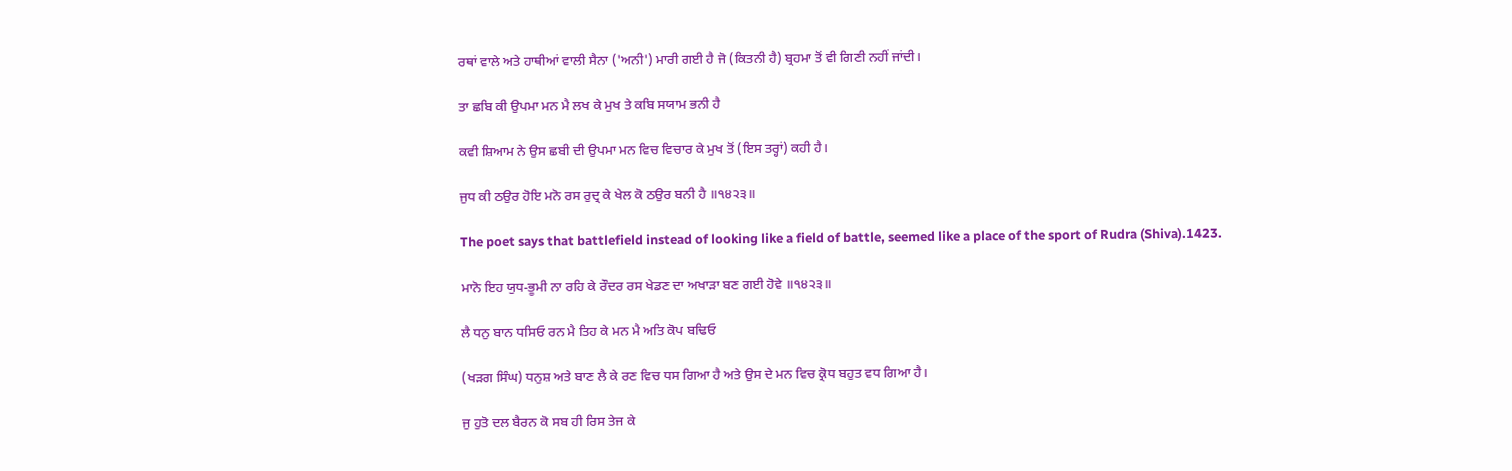ਰਥਾਂ ਵਾਲੇ ਅਤੇ ਹਾਥੀਆਂ ਵਾਲੀ ਸੈਨਾ ('ਅਨੀ') ਮਾਰੀ ਗਈ ਹੈ ਜੋ (ਕਿਤਨੀ ਹੈ) ਬ੍ਰਹਮਾ ਤੋਂ ਵੀ ਗਿਣੀ ਨਹੀਂ ਜਾਂਦੀ।

ਤਾ ਛਬਿ ਕੀ ਉਪਮਾ ਮਨ ਮੈ ਲਖ ਕੇ ਮੁਖ ਤੇ ਕਬਿ ਸਯਾਮ ਭਨੀ ਹੈ

ਕਵੀ ਸ਼ਿਆਮ ਨੇ ਉਸ ਛਬੀ ਦੀ ਉਪਮਾ ਮਨ ਵਿਚ ਵਿਚਾਰ ਕੇ ਮੁਖ ਤੋਂ (ਇਸ ਤਰ੍ਹਾਂ) ਕਹੀ ਹੈ।

ਜੁਧ ਕੀ ਠਉਰ ਹੋਇ ਮਨੋ ਰਸ ਰੁਦ੍ਰ ਕੇ ਖੇਲ ਕੋ ਠਉਰ ਬਨੀ ਹੈ ॥੧੪੨੩॥

The poet says that battlefield instead of looking like a field of battle, seemed like a place of the sport of Rudra (Shiva).1423.

ਮਾਨੋ ਇਹ ਯੁਧ-ਭੂਮੀ ਨਾ ਰਹਿ ਕੇ ਰੌਦਰ ਰਸ ਖੇਡਣ ਦਾ ਅਖਾੜਾ ਬਣ ਗਈ ਹੋਵੇ ॥੧੪੨੩॥

ਲੈ ਧਨੁ ਬਾਨ ਧਸਿਓ ਰਨ ਮੈ ਤਿਹ ਕੇ ਮਨ ਮੈ ਅਤਿ ਕੋਪ ਬਢਿਓ

(ਖੜਗ ਸਿੰਘ) ਧਨੁਸ਼ ਅਤੇ ਬਾਣ ਲੈ ਕੇ ਰਣ ਵਿਚ ਧਸ ਗਿਆ ਹੈ ਅਤੇ ਉਸ ਦੇ ਮਨ ਵਿਚ ਕ੍ਰੋਧ ਬਹੁਤ ਵਧ ਗਿਆ ਹੈ।

ਜੁ ਹੁਤੋ ਦਲ ਬੈਰਨ ਕੋ ਸਬ ਹੀ ਰਿਸ ਤੇਜ ਕੇ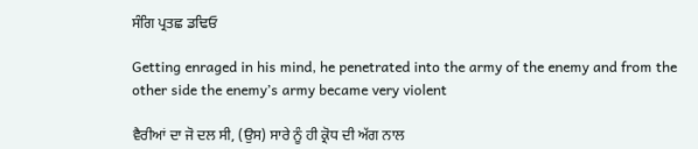ਸੰਗਿ ਪ੍ਰਤਛ ਡਢਿਓ

Getting enraged in his mind, he penetrated into the army of the enemy and from the other side the enemy’s army became very violent

ਵੈਰੀਆਂ ਦਾ ਜੋ ਦਲ ਸੀ, (ਉਸ) ਸਾਰੇ ਨੂੰ ਹੀ ਕ੍ਰੋਧ ਦੀ ਅੱਗ ਨਾਲ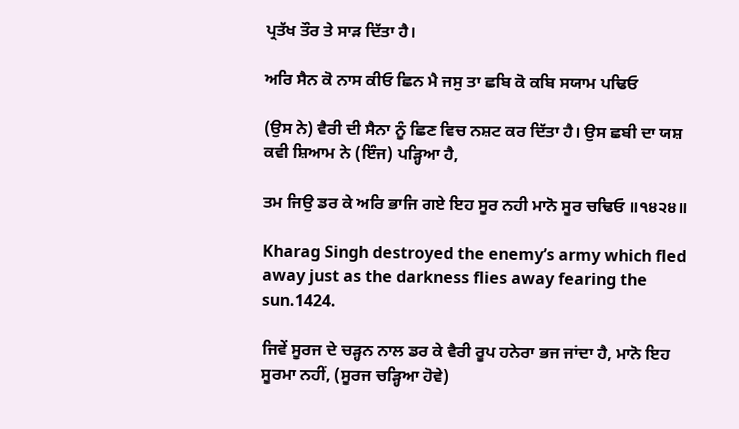ਪ੍ਰਤੱਖ ਤੌਰ ਤੇ ਸਾੜ ਦਿੱਤਾ ਹੈ।

ਅਰਿ ਸੈਨ ਕੋ ਨਾਸ ਕੀਓ ਛਿਨ ਮੈ ਜਸੁ ਤਾ ਛਬਿ ਕੋ ਕਬਿ ਸਯਾਮ ਪਢਿਓ

(ਉਸ ਨੇ) ਵੈਰੀ ਦੀ ਸੈਨਾ ਨੂੰ ਛਿਣ ਵਿਚ ਨਸ਼ਟ ਕਰ ਦਿੱਤਾ ਹੈ। ਉਸ ਛਬੀ ਦਾ ਯਸ਼ ਕਵੀ ਸ਼ਿਆਮ ਨੇ (ਇੰਜ) ਪੜ੍ਹਿਆ ਹੈ,

ਤਮ ਜਿਉ ਡਰ ਕੇ ਅਰਿ ਭਾਜਿ ਗਏ ਇਹ ਸੂਰ ਨਹੀ ਮਾਨੋ ਸੂਰ ਚਢਿਓ ॥੧੪੨੪॥

Kharag Singh destroyed the enemy’s army which fled away just as the darkness flies away fearing the sun.1424.

ਜਿਵੇਂ ਸੂਰਜ ਦੇ ਚੜ੍ਹਨ ਨਾਲ ਡਰ ਕੇ ਵੈਰੀ ਰੂਪ ਹਨੇਰਾ ਭਜ ਜਾਂਦਾ ਹੈ, ਮਾਨੋ ਇਹ ਸੂਰਮਾ ਨਹੀਂ, (ਸੂਰਜ ਚੜ੍ਹਿਆ ਹੋਵੇ)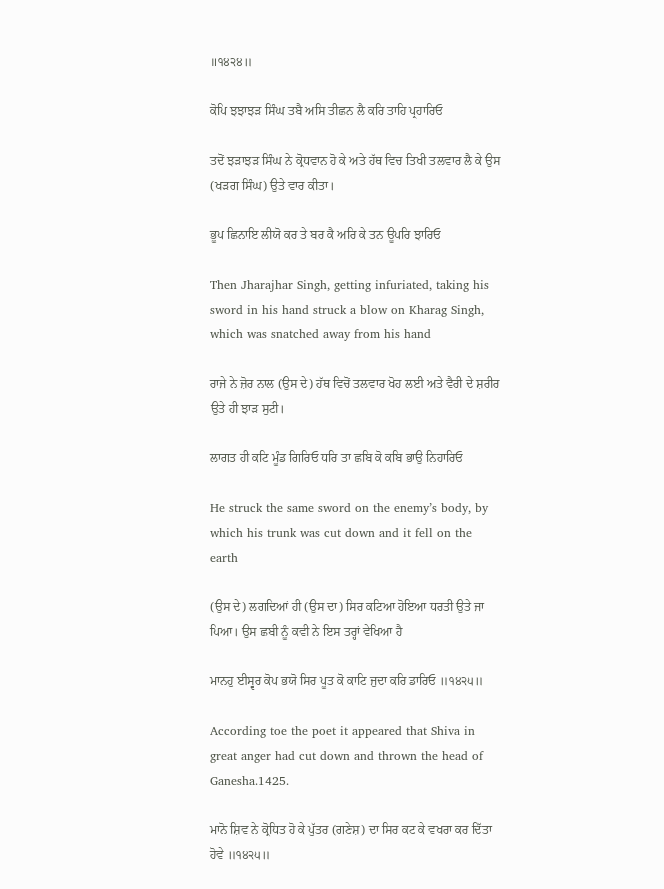॥੧੪੨੪॥

ਕੋਪਿ ਝਝਾਝੜ ਸਿੰਘ ਤਬੈ ਅਸਿ ਤੀਛਨ ਲੈ ਕਰਿ ਤਾਹਿ ਪ੍ਰਹਾਰਿਓ

ਤਦੋਂ ਝੜਾਝੜ ਸਿੰਘ ਨੇ ਕ੍ਰੋਧਵਾਨ ਹੋ ਕੇ ਅਤੇ ਹੱਥ ਵਿਚ ਤਿਖੀ ਤਲਵਾਰ ਲੈ ਕੇ ਉਸ (ਖੜਗ ਸਿੰਘ) ਉਤੇ ਵਾਰ ਕੀਤਾ।

ਭੂਪ ਛਿਨਾਇ ਲੀਯੋ ਕਰ ਤੇ ਬਰ ਕੈ ਅਰਿ ਕੇ ਤਨ ਊਪਰਿ ਝਾਰਿਓ

Then Jharajhar Singh, getting infuriated, taking his sword in his hand struck a blow on Kharag Singh, which was snatched away from his hand

ਰਾਜੇ ਨੇ ਜ਼ੋਰ ਨਾਲ (ਉਸ ਦੇ) ਹੱਥ ਵਿਚੋਂ ਤਲਵਾਰ ਖੋਹ ਲਈ ਅਤੇ ਵੈਰੀ ਦੇ ਸ਼ਰੀਰ ਉਤੇ ਹੀ ਝਾੜ ਸੁਟੀ।

ਲਾਗਤ ਹੀ ਕਟਿ ਮੂੰਡ ਗਿਰਿਓ ਧਰਿ ਤਾ ਛਬਿ ਕੋ ਕਬਿ ਭਾਉ ਨਿਹਾਰਿਓ

He struck the same sword on the enemy’s body, by which his trunk was cut down and it fell on the earth

(ਉਸ ਦੇ) ਲਗਦਿਆਂ ਹੀ (ਉਸ ਦਾ) ਸਿਰ ਕਟਿਆ ਹੋਇਆ ਧਰਤੀ ਉਤੇ ਜਾ ਪਿਆ। ਉਸ ਛਬੀ ਨੂੰ ਕਵੀ ਨੇ ਇਸ ਤਰ੍ਹਾਂ ਵੇਖਿਆ ਹੈ

ਮਾਨਹੁ ਈਸ੍ਵਰ ਕੋਪ ਭਯੋ ਸਿਰ ਪੂਤ ਕੋ ਕਾਟਿ ਜੁਦਾ ਕਰਿ ਡਾਰਿਓ ॥੧੪੨੫॥

According toe the poet it appeared that Shiva in great anger had cut down and thrown the head of Ganesha.1425.

ਮਾਨੋ ਸ਼ਿਵ ਨੇ ਕ੍ਰੋਧਿਤ ਹੋ ਕੇ ਪੁੱਤਰ (ਗਣੇਸ਼) ਦਾ ਸਿਰ ਕਟ ਕੇ ਵਖਰਾ ਕਰ ਦਿੱਤਾ ਹੋਵੇ ॥੧੪੨੫॥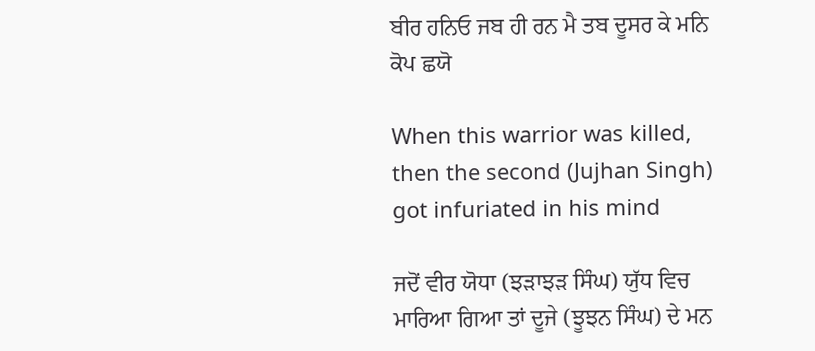ਬੀਰ ਹਨਿਓ ਜਬ ਹੀ ਰਨ ਮੈ ਤਬ ਦੂਸਰ ਕੇ ਮਨਿ ਕੋਪ ਛਯੋ

When this warrior was killed, then the second (Jujhan Singh) got infuriated in his mind

ਜਦੋਂ ਵੀਰ ਯੋਧਾ (ਝੜਾਝੜ ਸਿੰਘ) ਯੁੱਧ ਵਿਚ ਮਾਰਿਆ ਗਿਆ ਤਾਂ ਦੂਜੇ (ਝੂਝਨ ਸਿੰਘ) ਦੇ ਮਨ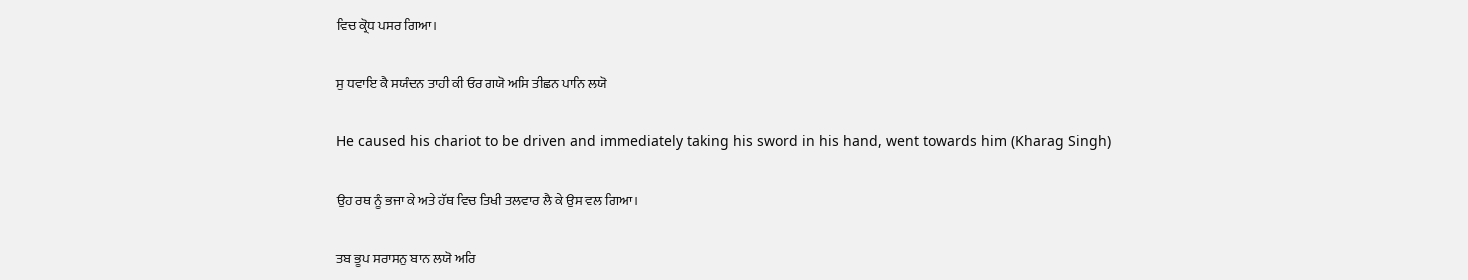ਵਿਚ ਕ੍ਰੋਧ ਪਸਰ ਗਿਆ।

ਸੁ ਧਵਾਇ ਕੈ ਸਯੰਦਨ ਤਾਹੀ ਕੀ ਓਰ ਗਯੋ ਅਸਿ ਤੀਛਨ ਪਾਨਿ ਲਯੋ

He caused his chariot to be driven and immediately taking his sword in his hand, went towards him (Kharag Singh)

ਉਹ ਰਥ ਨੂੰ ਭਜਾ ਕੇ ਅਤੇ ਹੱਥ ਵਿਚ ਤਿਖੀ ਤਲਵਾਰ ਲੈ ਕੇ ਉਸ ਵਲ ਗਿਆ।

ਤਬ ਭੂਪ ਸਰਾਸਨੁ ਬਾਨ ਲਯੋ ਅਰਿ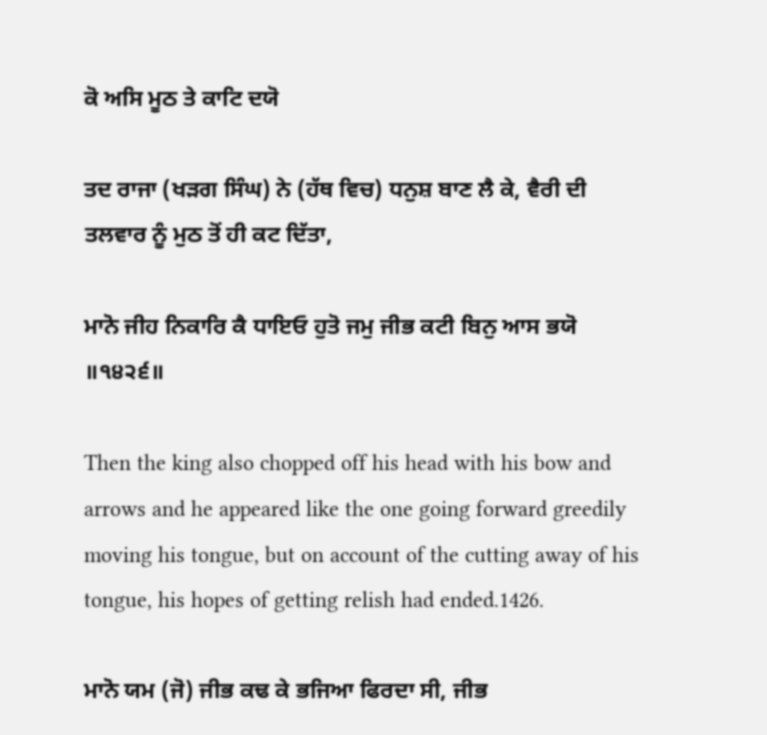ਕੋ ਅਸਿ ਮੂਠ ਤੇ ਕਾਟਿ ਦਯੋ

ਤਦ ਰਾਜਾ (ਖੜਗ ਸਿੰਘ) ਨੇ (ਹੱਥ ਵਿਚ) ਧਨੁਸ਼ ਬਾਣ ਲੈ ਕੇ, ਵੈਰੀ ਦੀ ਤਲਵਾਰ ਨੂੰ ਮੁਠ ਤੋਂ ਹੀ ਕਟ ਦਿੱਤਾ,

ਮਾਨੋ ਜੀਹ ਨਿਕਾਰਿ ਕੈ ਧਾਇਓ ਹੁਤੋ ਜਮੁ ਜੀਭ ਕਟੀ ਬਿਨੁ ਆਸ ਭਯੋ ॥੧੪੨੬॥

Then the king also chopped off his head with his bow and arrows and he appeared like the one going forward greedily moving his tongue, but on account of the cutting away of his tongue, his hopes of getting relish had ended.1426.

ਮਾਨੋ ਯਮ (ਜੋ) ਜੀਭ ਕਢ ਕੇ ਭਜਿਆ ਫਿਰਦਾ ਸੀ, ਜੀਭ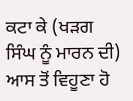ਕਟਾ ਕੇ (ਖੜਗ ਸਿੰਘ ਨੂੰ ਮਾਰਨ ਦੀ) ਆਸ ਤੋਂ ਵਿਹੂਣਾ ਹੋ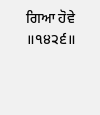ਗਿਆ ਹੋਵੇ ॥੧੪੨੬॥